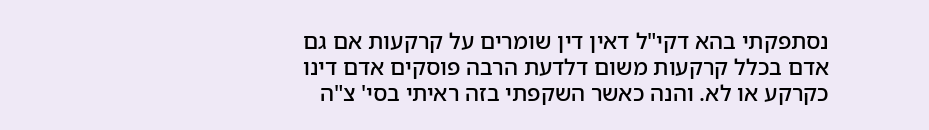נסתפקתי בהא דקי"ל דאין דין שומרים על קרקעות אם גם אדם בכלל קרקעות משום דלדעת הרבה פוסקים אדם דינו כקרקע או לא. והנה כאשר השקפתי בזה ראיתי בסי' צ"ה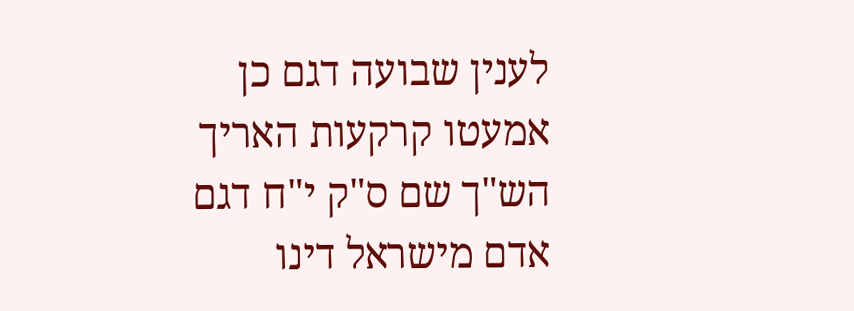לענין שבועה דגם כן אמעטו קרקעות האריך הש"ך שם ס"ק י"ח דגם אדם מישראל דינו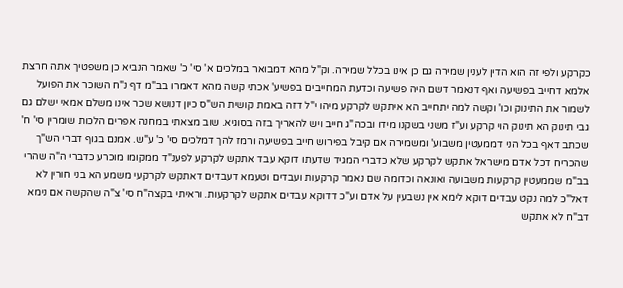כקרקע ולפי זה הוא הדין לענין שמירה גם כן אינו בכלל שמירה. וק"ל מהא דמבואר במלכים א' סי' כ' שאמר הנביא כן משפטיך אתה חרצת אלמא דחייב בפשיעה ואף דנאמר דשם היה פשיעה וכדעת המחייבים בפשיע' אכתי קשה מהא דאמרו בב"מ דף נ"ח השוכר את הפועל לשמור את התינוק וכו' וקשה למה יתחייב הא איתקש לקרקע מיהו י"ל דזה באמת קושית הש"ס כיון דנושא שכר אינו משלם אמאי ישלם גם גבי תינוק הא תינוק הוי קרקע וע"ז משני בשקנו מידו ובכה"ג חייב ויש להאריך בזה בסוגיא. שוב מצאתי במחנה אפרים הלכות שומרין סי' ח' שכתב דאף בכל הני דממעטין משבוע' ומשמירה אם קיבל בפירוש חייב בפשיעה ורמז להך דמלכים סי' כ' ע"ש. אמנם בגוף דברי הש"ך שהכריח דכל אדם מישראל אתקש לקרקע שלא כדברי המגיד שדעתו דוקא עבד אתקש לקרקע לפענ"ד ממקומו מוכרע כדברי ה"ה שהרי בב"מ שממעטין קרקעות משבועה ואונאה וכדומה שם נאמר קרקעות ועבדים וטעמא דעבדים דאתקש לקרקעי משמע הא בני חורין לא דאל"כ למה נקט עבדים דוקא לימא אין נשבעין על אדם וע"כ דדוקא עבדים אתקש לקרקעות. וראיתי בקצה"ח סי' צ"ה שהקשה אם נימא דב"ח לא אתקש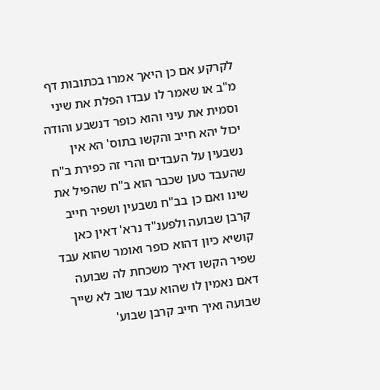לקרקע אם כן היאך אמרו בכתובות דף מ"ב או שאמר לו עבדו הפלת את שיני וסמית את עיני והוא כופר דנשבע והודה יכול יהא חייב והקשו בתוס' הא אין נשבעין על העבדים והרי זה כפירת ב"ח שהעבד טען שכבר הוא ב"ח שהפיל את שינו ואם כן בב"ח נשבעין ושפיר חייב קרבן שבועה ולפענ"ד נרא' דאין כאן קושיא כיון דהוא כופר ואומר שהוא עבד שפיר הקשו דאיך משכחת לה שבועה דאם נאמין לו שהוא עבד שוב לא שייך שבועה ואיך חייב קרבן שבוע'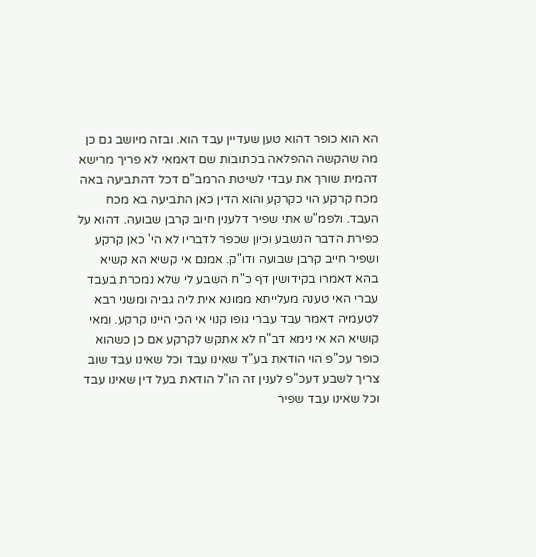הא הוא כופר דהוא טען שעדיין עבד הוא. ובזה מיושב גם כן מה שהקשה ההפלאה בכתובות שם דאמאי לא פריך מרישא דהמית שורך את עבדי לשיטת הרמב"ם דכל דהתביעה באה מכח קרקע הוי כקרקע והוא הדין כאן התביעה בא מכח העבד. ולפמ"ש אתי שפיר דלענין חיוב קרבן שבועה. דהוא על כפירת הדבר הנשבע וכיון שכפר לדבריו לא הי' כאן קרקע ושפיר חייב קרבן שבועה ודו"ק. אמנם אי קשיא הא קשיא בהא דאמרו בקידושין דף כ"ח השבע לי שלא נמכרת בעבד עברי האי טענה מעלייתא ממונא אית ליה גביה ומשני רבא לטעמיה דאמר עבד עברי גופו קנוי אי הכי היינו קרקע. ומאי קושיא הא אי נימא דב"ח לא אתקש לקרקע אם כן כשהוא כופר עכ"פ הוי הודאת בע"ד שאינו עבד וכל שאינו עבד שוב צריך לשבע דעכ"פ לענין זה הו"ל הודאת בעל דין שאינו עבד וכל שאינו עבד שפיר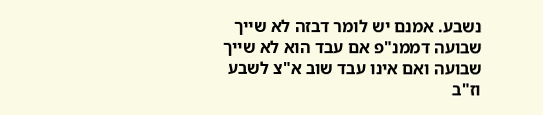נשבע. אמנם יש לומר דבזה לא שייך שבועה דממנ"פ אם עבד הוא לא שייך שבועה ואם אינו עבד שוב א"צ לשבע וז"ב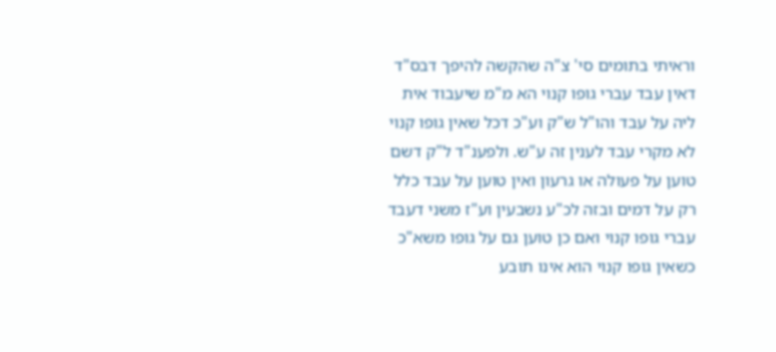וראיתי בתומים סי' צ"ה שהקשה להיפך דבס"ד דאין עבד עברי גופו קנוי הא מ"מ שיעבוד אית ליה על עבד והו"ל ש"ק וע"כ דכל שאין גופו קנוי לא מקרי עבד לענין זה ע"ש. ולפענ"ד ל"ק דשם טוען על פעולה או גרעון ואין טוען על עבד כלל רק על דמים ובזה לכ"ע נשבעין וע"ז משני דעבד עברי גופו קנוי ואם כן טוען גם על גופו משא"כ כשאין גופו קנוי הוא אינו תובע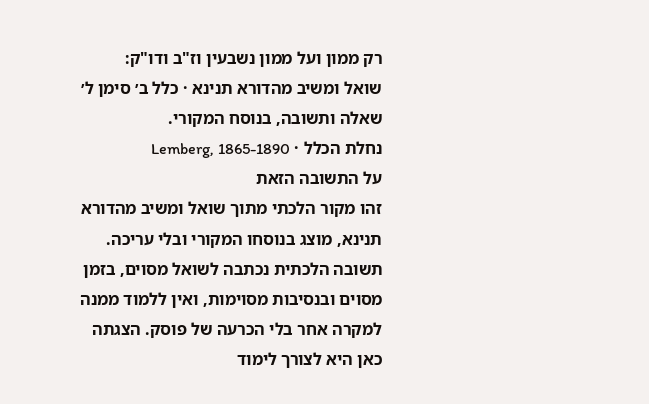רק ממון ועל ממון נשבעין וז"ב ודו"ק:
שואל ומשיב מהדורא תנינא · כלל ב׳ סימן ל׳
שאלה ותשובה, בנוסח המקורי.
נחלת הכלל · Lemberg, 1865-1890
על התשובה הזאת
זהו מקור הלכתי מתוך שואל ומשיב מהדורא תנינא, מוצג בנוסחו המקורי ובלי עריכה. תשובה הלכתית נכתבה לשואל מסוים, בזמן מסוים ובנסיבות מסוימות, ואין ללמוד ממנה למקרה אחר בלי הכרעה של פוסק. הצגתה כאן היא לצורך לימוד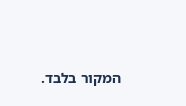המקור בלבד.